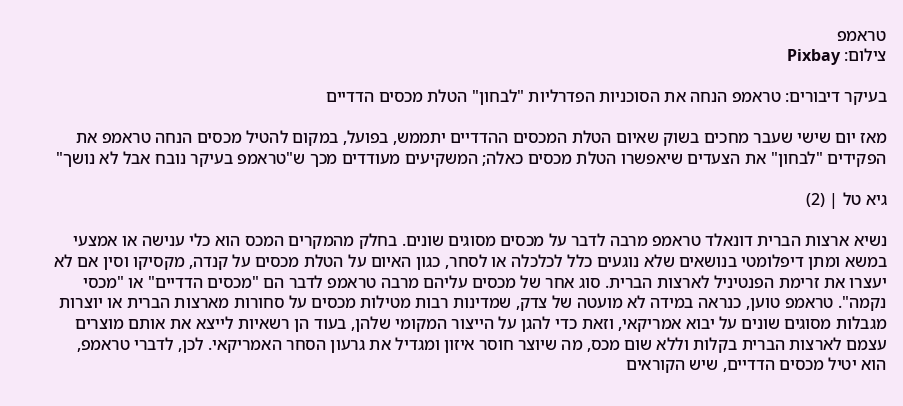טראמפ
צילום: Pixbay

בעיקר דיבורים: טראמפ הנחה את הסוכניות הפדרליות "לבחון" הטלת מכסים הדדיים

מאז יום שישי שעבר מחכים בשוק שאיום הטלת המכסים ההדדיים יתממש, בפועל, במקום להטיל מכסים הנחה טראמפ את הפקידים "לבחון" את הצעדים שיאפשרו הטלת מכסים כאלה; המשקיעים מעודדים מכך ש"טראמפ בעיקר נובח אבל לא נושך"

גיא טל | (2)

נשיא ארצות הברית דונאלד טראמפ מרבה לדבר על מכסים מסוגים שונים. בחלק מהמקרים המכס הוא כלי ענישה או אמצעי במשא ומתן דיפלומטי בנושאים שלא נוגעים כלל לכלכלה או לסחר, כגון האיום על הטלת מכסים על קנדה, מקסיקו וסין אם לא יעצרו את זרימת הפנטיניל לארצות הברית. סוג אחר של מכסים עליהם מרבה טראמפ לדבר הם "מכסים הדדיים" או "מכסי נקמה". טראמפ טוען, כנראה במידה לא מועטה של צדק, שמדינות רבות מטילות מכסים על סחורות מארצות הברית או יוצרות מגבלות מסוגים שונים על יבוא אמריקאי, וזאת כדי להגן על הייצור המקומי שלהן, בעוד הן רשאיות לייצא את אותם מוצרים עצמם לארצות הברית בקלות וללא שום מכס, מה שיוצר חוסר איזון ומגדיל את גרעון הסחר האמריקאי. לכן, לדברי טראמפ, הוא יטיל מכסים הדדיים, שיש הקוראים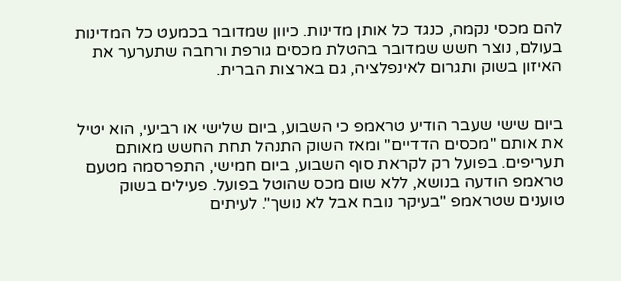להם מכסי נקמה, כנגד כל אותן מדינות. כיוון שמדובר בכמעט כל המדינות בעולם, נוצר חשש שמדובר בהטלת מכסים גורפת ורחבה שתערער את האיזון בשוק ותגרום לאינפלציה, גם בארצות הברית.


ביום שישי שעבר הודיע טראמפ כי השבוע, ביום שלישי או רביעי, הוא יטיל את אותם "מכסים הדדיים" ומאז השוק התנהל תחת החשש מאותם תעריפים. בפועל רק לקראת סוף השבוע, ביום חמישי, התפרסמה מטעם טראמפ הודעה בנושא, ללא שום מכס שהוטל בפועל. פעילים בשוק טוענים שטראמפ "בעיקר נובח אבל לא נושך". לעיתים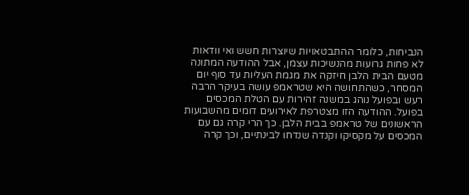הנביחות, כלומר ההתבטאויות שיוצרות חשש ואי וודאות לא פחות גרועות מהנשיכות עצמן, אבל ההודעה המתונה מטעם הבית הלבן חיזקה את מגמת העליות עד סוף יום המסחר, כשהתחושה היא שטראמפ עושה בעיקר הרבה רעש ובפועל נוהג במשנה זהירות עם הטלת המכסים בפועל. ההודעה הזו מצטרפת לאירועים דומים מהשבועות הראשונים של טראמפ בבית הלבן. כך הרי קרה גם עם המכסים על מקסיקו וקנדה שנדחו לבינתיים, וכך קרה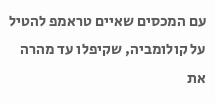עם המכסים שאיים טראמפ להטיל על קולומביה, שקיפלו עד מהרה את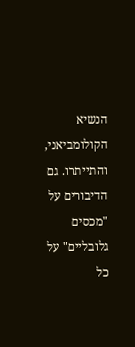הנשיא הקולומביאני, והתייתרו. גם הדיבורים על "מכסים גלובליים" על כל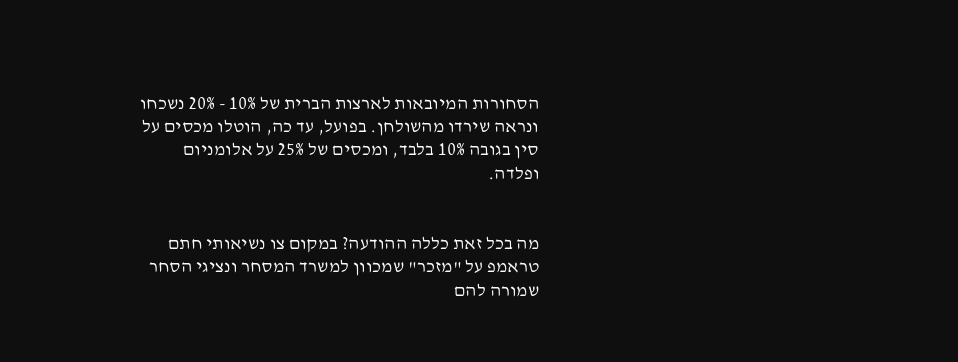הסחורות המיובאות לארצות הברית של 10% - 20% נשכחו ונראה שירדו מהשולחן. בפועל, עד כה, הוטלו מכסים על סין בגובה 10% בלבד, ומכסים של 25% על אלומניום ופלדה.


מה בכל זאת כללה ההודעה? במקום צו נשיאותי חתם טראמפ על "מזכר" שמכוון למשרד המסחר ונציגי הסחר שמורה להם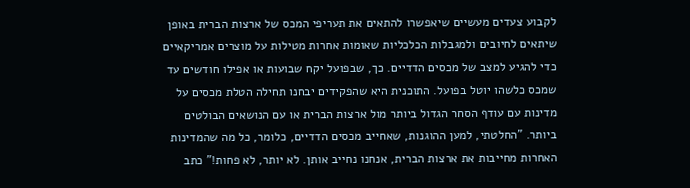לקבוע צעדים מעשיים שיאפשרו להתאים את תעריפי המכס של ארצות הברית באופן שיתאים לחיובים ולמגבלות הכלכליות שאומות אחרות מטילות על מוצרים אמריקאיים כדי להגיע למצב של מכסים הדדיים. כך, שבפועל יקח שבועות או אפילו חודשים עד שמכס כלשהו יוטל בפועל. התוכנית היא שהפקידים יבחנו תחילה הטלת מכסים על מדינות עם עודף הסחר הגדול ביותר מול ארצות הברית או עם הנושאים הבולטים ביותר. "החלטתי, למען ההוגנות, שאחייב מכסים הדדיים, כלומר, כל מה שהמדינות האחרות מחייבות את ארצות הברית, אנחנו נחייב אותן. לא יותר, לא פחות!" כתב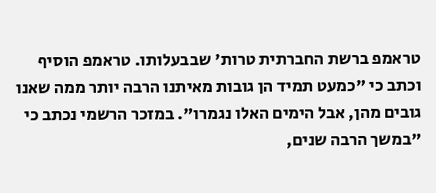טראמפ ברשת החברתית טרות' שבבעלותו. טראמפ הוסיף וכתב כי "כמעט תמיד הן גובות מאיתנו הרבה יותר ממה שאנו גובים מהן, אבל הימים האלו נגמרו". במזכר הרשמי נכתב כי "במשך הרבה שנים,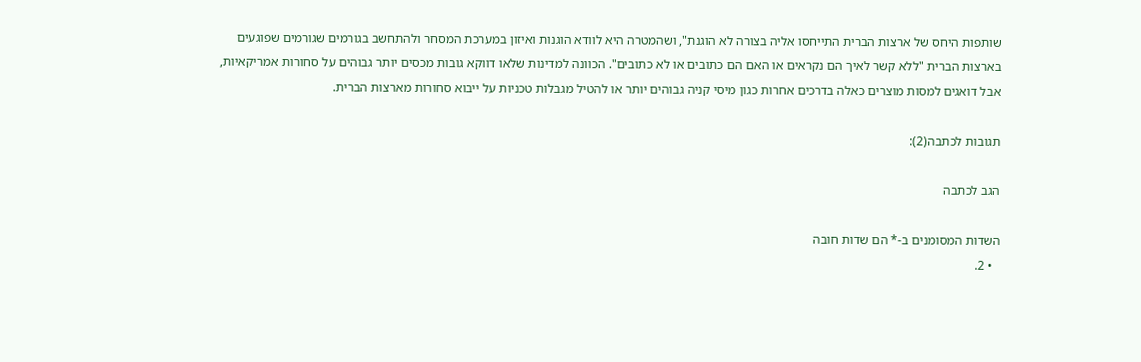שותפות היחס של ארצות הברית התייחסו אליה בצורה לא הוגנת", ושהמטרה היא לוודא הוגנות ואיזון במערכת המסחר ולהתחשב בגורמים שגורמים שפוגעים בארצות הברית "ללא קשר לאיך הם נקראים או האם הם כתובים או לא כתובים". הכוונה למדינות שלאו דווקא גובות מכסים יותר גבוהים על סחורות אמריקאיות, אבל דואגים למסות מוצרים כאלה בדרכים אחרות כגון מיסי קניה גבוהים יותר או להטיל מגבלות טכניות על ייבוא סחורות מארצות הברית.

תגובות לכתבה(2):

הגב לכתבה

השדות המסומנים ב-* הם שדות חובה
  • 2.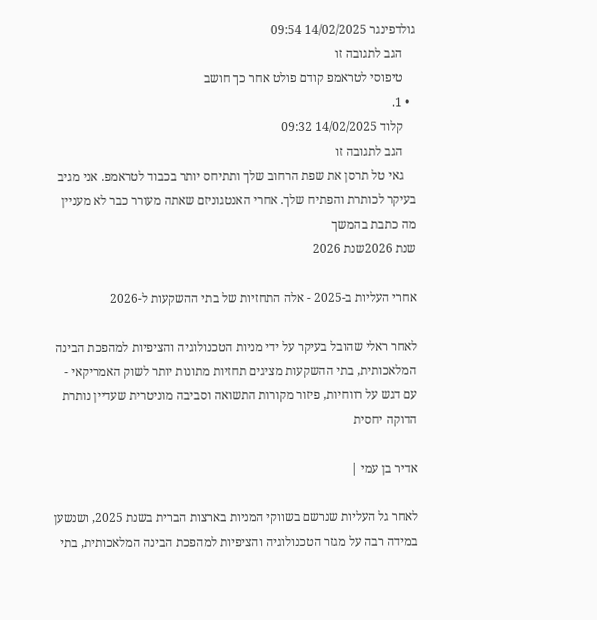גולדפינגר 14/02/2025 09:54
    הגב לתגובה זו
    טיפוסי לטראמפ קודם פולט אחר כך חושב
  • 1.
    קלוד 14/02/2025 09:32
    הגב לתגובה זו
    גאי טל תרסן את שפת הרחוב שלך ותתיחס יותר בכבוד לטראמפ. אני מגיב בעיקר לכותרת והפתיח שלך. אחרי האנטגוניזם שאתה מעורר כבר לא מעניין מה כתבת בהמשך
שנת 2026שנת 2026

אחרי העליות ב-2025 - אלה התחזיות של בתי ההשקעות ל-2026

לאחר ראלי שהובל בעיקר על ידי מניות הטכנולוגיה והציפיות למהפכת הבינה המלאכותית, בתי ההשקעות מציגים תחזיות מתונות יותר לשוק האמריקאי - עם דגש על רווחיות, פיזור מקורות התשואה וסביבה מוניטרית שעדיין נותרת הדוקה יחסית

אדיר בן עמי |

לאחר גל העליות שנרשם בשווקי המניות בארצות הברית בשנת 2025, ושנשען במידה רבה על מגזר הטכנולוגיה והציפיות למהפכת הבינה המלאכותית, בתי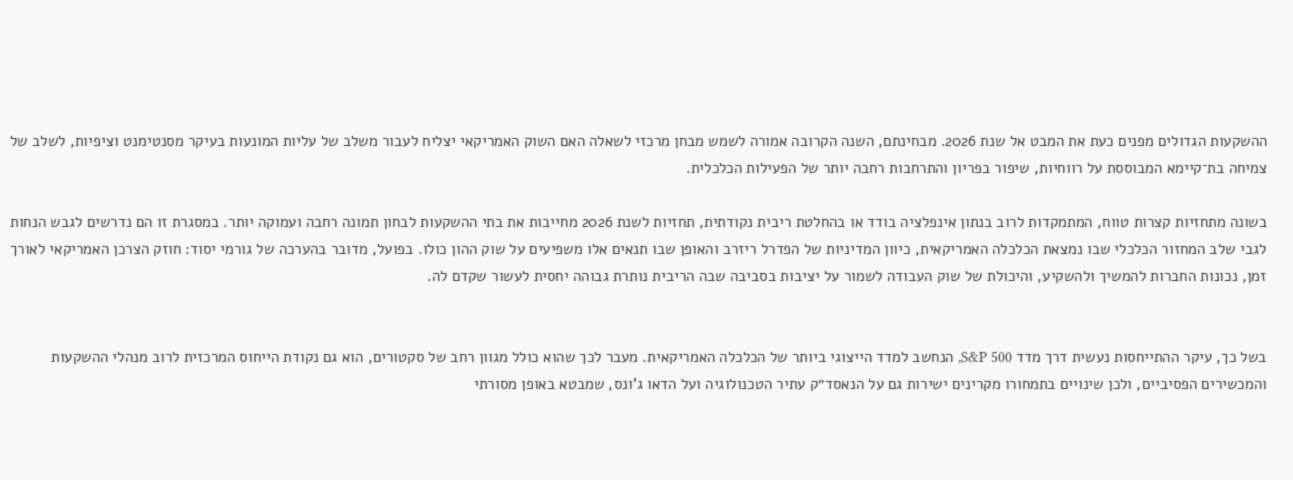ההשקעות הגדולים מפנים כעת את המבט אל שנת 2026. מבחינתם, השנה הקרובה אמורה לשמש מבחן מרכזי לשאלה האם השוק האמריקאי יצליח לעבור משלב של עליות המונעות בעיקר מסנטימנט וציפיות, לשלב של צמיחה בת־קיימא המבוססת על רווחיות, שיפור בפריון והתרחבות רחבה יותר של הפעילות הכלכלית.

בשונה מתחזיות קצרות טווח, המתמקדות לרוב בנתון אינפלציה בודד או בהחלטת ריבית נקודתית, תחזיות לשנת 2026 מחייבות את בתי ההשקעות לבחון תמונה רחבה ועמוקה יותר. במסגרת זו הם נדרשים לגבש הנחות לגבי שלב המחזור הכלכלי שבו נמצאת הכלכלה האמריקאית, כיוון המדיניות של הפדרל ריזרב והאופן שבו תנאים אלו משפיעים על שוק ההון כולו. בפועל, מדובר בהערכה של גורמי יסוד: חוזק הצרכן האמריקאי לאורך זמן, נכונות החברות להמשיך ולהשקיע, והיכולת של שוק העבודה לשמור על יציבות בסביבה שבה הריבית נותרת גבוהה יחסית לעשור שקדם לה.


בשל כך, עיקר ההתייחסות נעשית דרך מדד S&P 500, הנחשב למדד הייצוגי ביותר של הכלכלה האמריקאית. מעבר לכך שהוא כולל מגוון רחב של סקטורים, הוא גם נקודת הייחוס המרכזית לרוב מנהלי ההשקעות והמכשירים הפסיביים, ולכן שינויים בתמחורו מקרינים ישירות גם על הנאסד״ק עתיר הטכנולוגיה ועל הדאו ג’ונס, שמבטא באופן מסורתי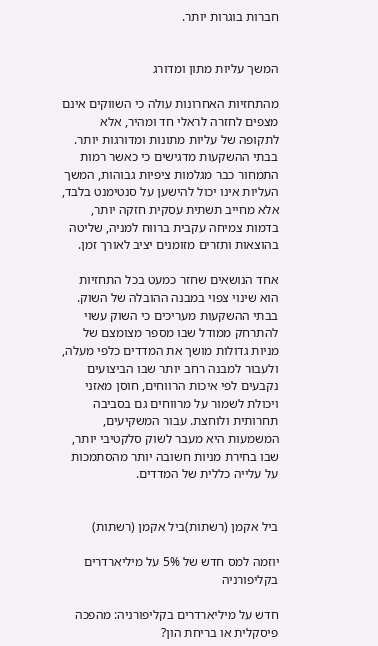חברות בוגרות יותר.


המשך עליות מתון ומדורג

מהתחזיות האחרונות עולה כי השווקים אינם מצפים לחזרה לראלי חד ומהיר, אלא לתקופה של עליות מתונות ומדורגות יותר. בבתי ההשקעות מדגישים כי כאשר רמות התמחור כבר מגלמות ציפיות גבוהות, המשך העליות אינו יכול להישען על סנטימנט בלבד, אלא מחייב תשתית עסקית חזקה יותר, בדמות צמיחה עקבית ברווח למניה, שליטה בהוצאות ותזרים מזומנים יציב לאורך זמן.

אחד הנושאים שחזר כמעט בכל התחזיות הוא שינוי צפוי במבנה ההובלה של השוק. בבתי ההשקעות מעריכים כי השוק עשוי להתרחק ממודל שבו מספר מצומצם של מניות גדולות מושך את המדדים כלפי מעלה, ולעבור למבנה רחב יותר שבו הביצועים נקבעים לפי איכות הרווחים, חוסן מאזני ויכולת לשמור על מרווחים גם בסביבה תחרותית ולוחצת. עבור המשקיעים, המשמעות היא מעבר לשוק סלקטיבי יותר, שבו בחירת מניות חשובה יותר מהסתמכות על עלייה כללית של המדדים.


ביל אקמן (רשתות)ביל אקמן (רשתות)

יוזמה למס חדש של 5% על מיליארדרים בקליפורניה

חדש על מיליארדרים בקליפורניה: מהפכה פיסקלית או בריחת הון?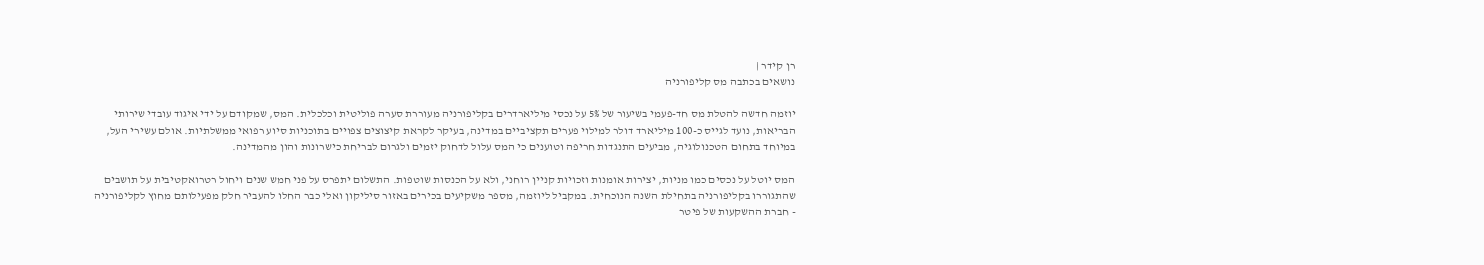רן קידר |
נושאים בכתבה מס קליפורניה

יוזמה חדשה להטלת מס חד-פעמי בשיעור של 5% על נכסי מיליארדרים בקליפורניה מעוררת סערה פוליטית וכלכלית. המס, שמקודם על ידי איגוד עובדי שירותי הבריאות, נועד לגייס כ-100 מיליארד דולר למילוי פערים תקציביים במדינה, בעיקר לקראת קיצוצים צפויים בתוכניות סיוע רפואי ממשלתיות. אולם עשירי העל, במיוחד בתחום הטכנולוגיה, מביעים התנגדות חריפה וטוענים כי המס עלול לדחוק יזמים ולגרום לבריחת כישרונות והון מהמדינה.

המס יוטל על נכסים כמו מניות, יצירות אומנות וזכויות קניין רוחני, ולא על הכנסות שוטפות. התשלום יתפרס על פני חמש שנים ויחול רטרואקטיבית על תושבים שהתגוררו בקליפורניה בתחילת השנה הנוכחית. במקביל ליוזמה, מספר משקיעים בכירים באזור סיליקון ואלי כבר החלו להעביר חלק מפעילותם מחוץ לקליפורניה - חברת ההשקעות של פיטר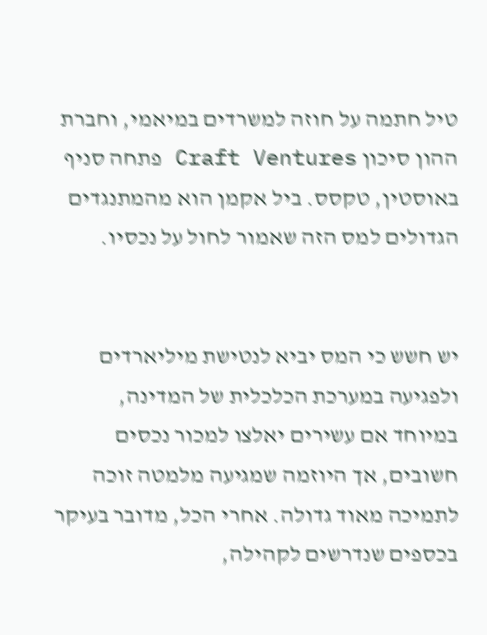טיל חתמה על חוזה למשרדים במיאמי, וחברת ההון סיכון Craft Ventures פתחה סניף באוסטין, טקסס. ביל אקמן הוא מהמתנגדים הגדולים למס הזה שאמור לחול על נכסיו.


יש חשש כי המס יביא לנטישת מיליארדים ולפגיעה במערכת הכלכלית של המדינה, במיוחד אם עשירים יאלצו למכור נכסים חשובים, אך היוזמה שמגיעה מלמטה זוכה לתמיכה מאוד גדולה. אחרי הכל, מדובר בעיקר בכספים שנדרשים לקהילה,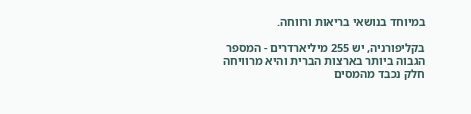במיוחד בנושאי בריאות ורווחה.

בקליפורניה, יש 255 מיליארדרים - המספר הגבוה ביותר בארצות הברית והיא מרוויחה חלק נכבד מהמסים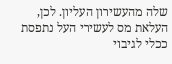שלה מהעשירון העליון. לכן, העלאת מס לעשירי העל נתפסת ככלי לגיבוי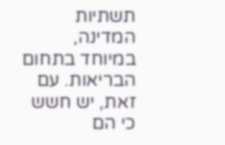תשתיות המדינה, במיוחד בתחום הבריאות. עם זאת, יש חשש כי הם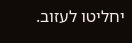יחליטו לעזוב.